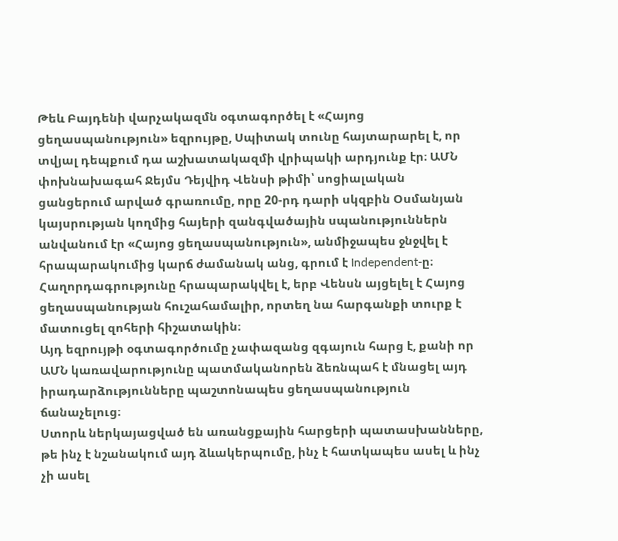Թեև Բայդենի վարչակազմն օգտագործել է «Հայոց ցեղասպանություն» եզրույթը, Սպիտակ տունը հայտարարել է, որ տվյալ դեպքում դա աշխատակազմի վրիպակի արդյունք էր։ ԱՄՆ փոխնախագահ Ջեյմս Դեյվիդ Վենսի թիմի՝ սոցիալական ցանցերում արված գրառումը, որը 20-րդ դարի սկզբին Օսմանյան կայսրության կողմից հայերի զանգվածային սպանություններն անվանում էր «Հայոց ցեղասպանություն», անմիջապես ջնջվել է հրապարակումից կարճ ժամանակ անց, գրում է Independent-ը։
Հաղորդագրությունը հրապարակվել է, երբ Վենսն այցելել է Հայոց ցեղասպանության հուշահամալիր, որտեղ նա հարգանքի տուրք է մատուցել զոհերի հիշատակին։
Այդ եզրույթի օգտագործումը չափազանց զգայուն հարց է, քանի որ ԱՄՆ կառավարությունը պատմականորեն ձեռնպահ է մնացել այդ իրադարձությունները պաշտոնապես ցեղասպանություն ճանաչելուց։
Ստորև ներկայացված են առանցքային հարցերի պատասխանները, թե ինչ է նշանակում այդ ձևակերպումը, ինչ է հատկապես ասել և ինչ չի ասել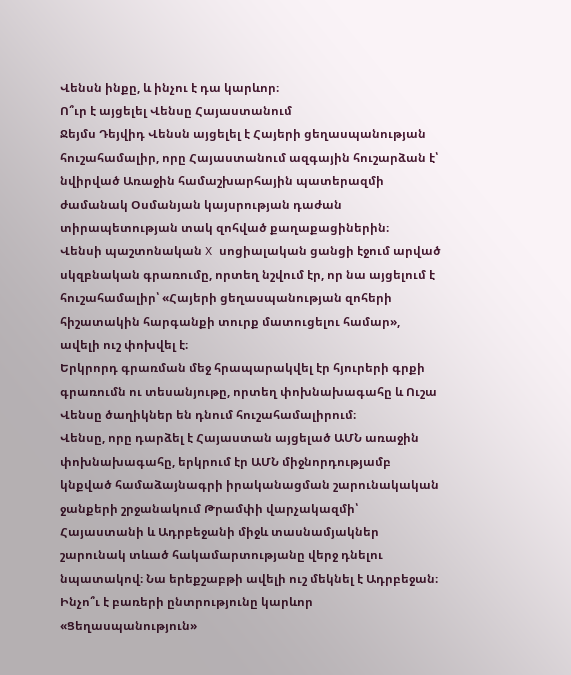Վենսն ինքը, և ինչու է դա կարևոր։
Ո՞ւր է այցելել Վենսը Հայաստանում
Ջեյմս Դեյվիդ Վենսն այցելել է Հայերի ցեղասպանության հուշահամալիր, որը Հայաստանում ազգային հուշարձան է՝ նվիրված Առաջին համաշխարհային պատերազմի ժամանակ Օսմանյան կայսրության դաժան տիրապետության տակ զոհված քաղաքացիներին։
Վենսի պաշտոնական X սոցիալական ցանցի էջում արված սկզբնական գրառումը, որտեղ նշվում էր, որ նա այցելում է հուշահամալիր՝ «Հայերի ցեղասպանության զոհերի հիշատակին հարգանքի տուրք մատուցելու համար», ավելի ուշ փոխվել է։
Երկրորդ գրառման մեջ հրապարակվել էր հյուրերի գրքի գրառումն ու տեսանյութը, որտեղ փոխնախագահը և Ուշա Վենսը ծաղիկներ են դնում հուշահամալիրում։
Վենսը, որը դարձել է Հայաստան այցելած ԱՄՆ առաջին փոխնախագահը, երկրում էր ԱՄՆ միջնորդությամբ կնքված համաձայնագրի իրականացման շարունակական ջանքերի շրջանակում Թրամփի վարչակազմի՝ Հայաստանի և Ադրբեջանի միջև տասնամյակներ շարունակ տևած հակամարտությանը վերջ դնելու նպատակով։ Նա երեքշաբթի ավելի ուշ մեկնել է Ադրբեջան։
Ինչո՞ւ է բառերի ընտրությունը կարևոր
«Ցեղասպանություն»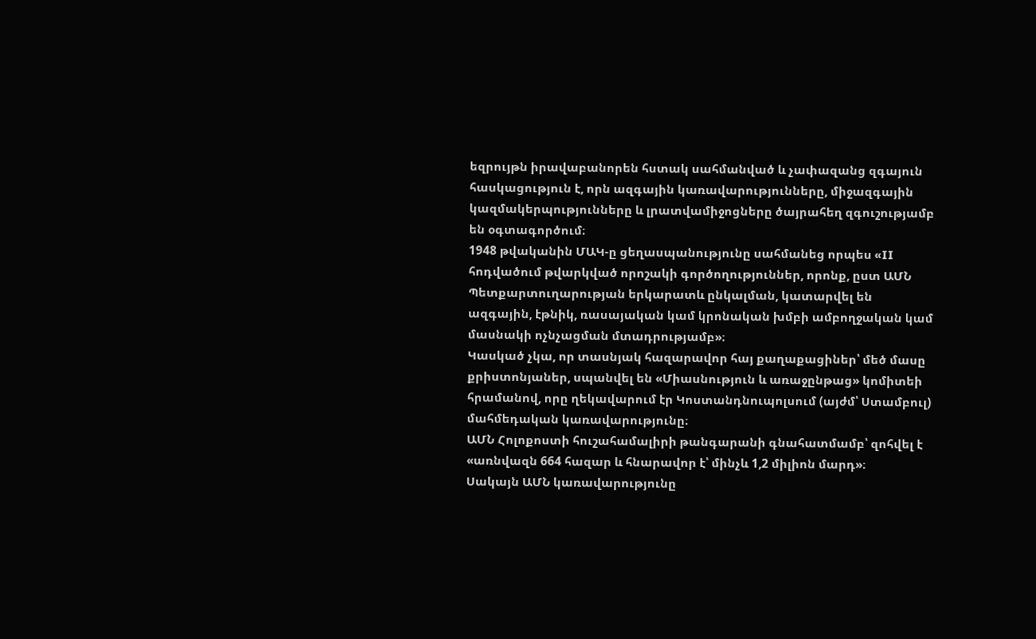եզրույթն իրավաբանորեն հստակ սահմանված և չափազանց զգայուն հասկացություն է, որն ազգային կառավարությունները, միջազգային կազմակերպությունները և լրատվամիջոցները ծայրահեղ զգուշությամբ են օգտագործում։
1948 թվականին ՄԱԿ-ը ցեղասպանությունը սահմանեց որպես «II հոդվածում թվարկված որոշակի գործողություններ, որոնք, ըստ ԱՄՆ Պետքարտուղարության երկարատև ընկալման, կատարվել են ազգային, էթնիկ, ռասայական կամ կրոնական խմբի ամբողջական կամ մասնակի ոչնչացման մտադրությամբ»։
Կասկած չկա, որ տասնյակ հազարավոր հայ քաղաքացիներ՝ մեծ մասը քրիստոնյաներ, սպանվել են «Միասնություն և առաջընթաց» կոմիտեի հրամանով, որը ղեկավարում էր Կոստանդնուպոլսում (այժմ՝ Ստամբուլ) մահմեդական կառավարությունը։
ԱՄՆ Հոլոքոստի հուշահամալիրի թանգարանի գնահատմամբ՝ զոհվել է «առնվազն 664 հազար և հնարավոր է՝ մինչև 1,2 միլիոն մարդ»։
Սակայն ԱՄՆ կառավարությունը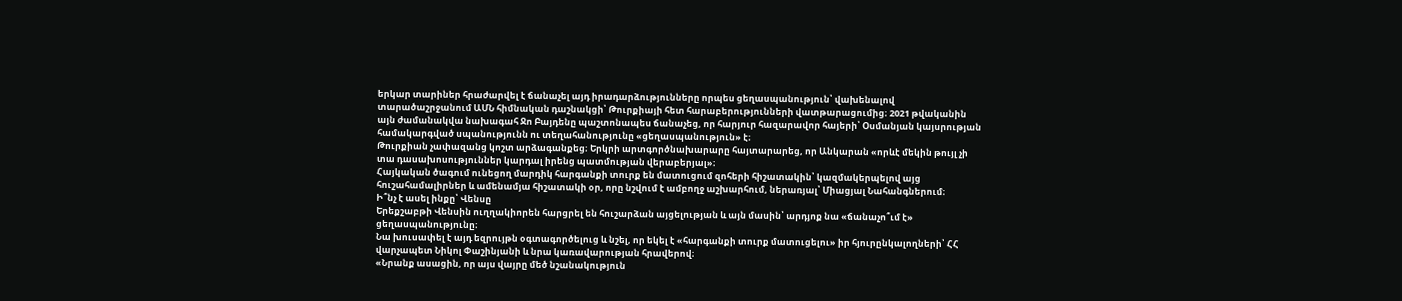երկար տարիներ հրաժարվել է ճանաչել այդ իրադարձությունները որպես ցեղասպանություն՝ վախենալով տարածաշրջանում ԱՄՆ հիմնական դաշնակցի՝ Թուրքիայի հետ հարաբերությունների վատթարացումից։ 2021 թվականին այն ժամանակվա նախագահ Ջո Բայդենը պաշտոնապես ճանաչեց, որ հարյուր հազարավոր հայերի՝ Օսմանյան կայսրության համակարգված սպանությունն ու տեղահանությունը «ցեղասպանություն» է։
Թուրքիան չափազանց կոշտ արձագանքեց։ Երկրի արտգործնախարարը հայտարարեց, որ Անկարան «որևէ մեկին թույլ չի տա դասախոսություններ կարդալ իրենց պատմության վերաբերյալ»։
Հայկական ծագում ունեցող մարդիկ հարգանքի տուրք են մատուցում զոհերի հիշատակին՝ կազմակերպելով այց հուշահամալիրներ և ամենամյա հիշատակի օր, որը նշվում է ամբողջ աշխարհում, ներառյալ՝ Միացյալ Նահանգներում։
Ի՞նչ է ասել ինքը՝ Վենսը
Երեքշաբթի Վենսին ուղղակիորեն հարցրել են հուշարձան այցելության և այն մասին՝ արդյոք նա «ճանաչո՞ւմ է» ցեղասպանությունը։
Նա խուսափել է այդ եզրույթն օգտագործելուց և նշել, որ եկել է «հարգանքի տուրք մատուցելու» իր հյուրընկալողների՝ ՀՀ վարչապետ Նիկոլ Փաշինյանի և նրա կառավարության հրավերով։
«Նրանք ասացին, որ այս վայրը մեծ նշանակություն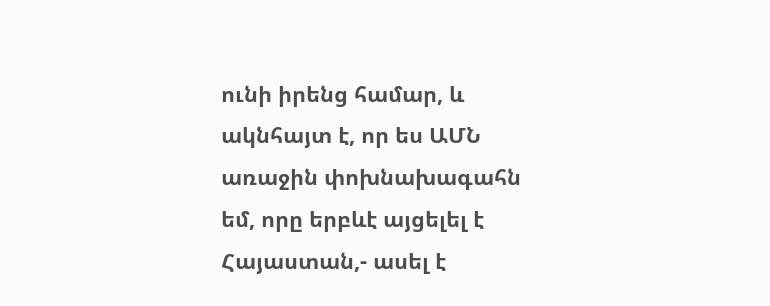ունի իրենց համար, և ակնհայտ է, որ ես ԱՄՆ առաջին փոխնախագահն եմ, որը երբևէ այցելել է Հայաստան,- ասել է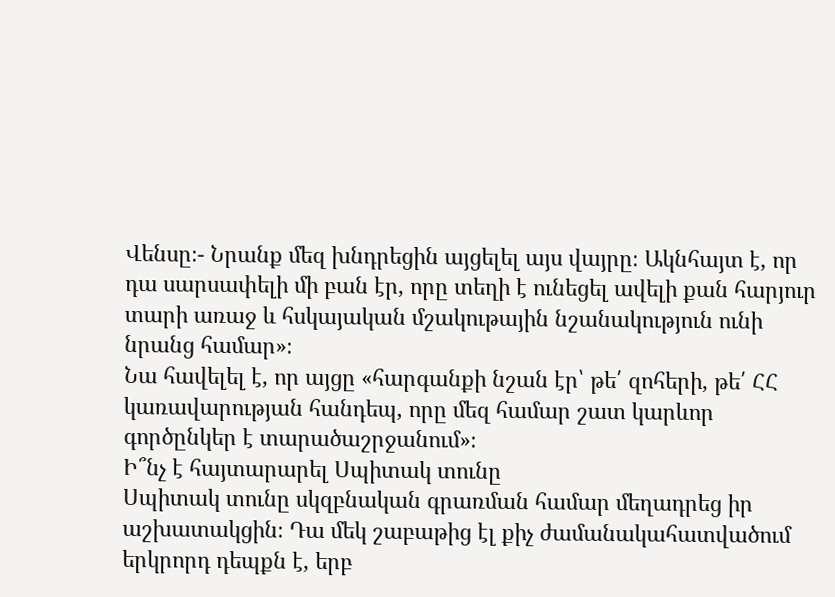Վենսը։- Նրանք մեզ խնդրեցին այցելել այս վայրը։ Ակնհայտ է, որ դա սարսափելի մի բան էր, որը տեղի է ունեցել ավելի քան հարյուր տարի առաջ և հսկայական մշակութային նշանակություն ունի նրանց համար»։
Նա հավելել է, որ այցը «հարգանքի նշան էր՝ թե՛ զոհերի, թե՛ ՀՀ կառավարության հանդեպ, որը մեզ համար շատ կարևոր գործընկեր է տարածաշրջանում»։
Ի՞նչ է հայտարարել Սպիտակ տունը
Սպիտակ տունը սկզբնական գրառման համար մեղադրեց իր աշխատակցին։ Դա մեկ շաբաթից էլ քիչ ժամանակահատվածում երկրորդ դեպքն է, երբ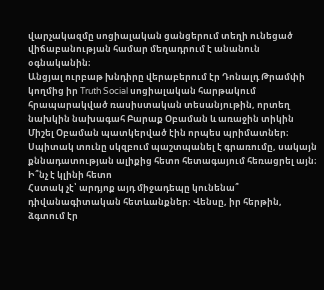վարչակազմը սոցիալական ցանցերում տեղի ունեցած վիճաբանության համար մեղադրում է անանուն օգնականին։
Անցյալ ուրբաթ խնդիրը վերաբերում էր Դոնալդ Թրամփի կողմից իր Truth Social սոցիալական հարթակում հրապարակված ռասիստական տեսանյութին, որտեղ նախկին նախագահ Բարաք Օբաման և առաջին տիկին Միշել Օբաման պատկերված էին որպես պրիմատներ։ Սպիտակ տունը սկզբում պաշտպանել է գրառումը, սակայն քննադատության ալիքից հետո հետագայում հեռացրել այն։
Ի՞նչ է կլինի հետո
Հստակ չէ՝ արդյոք այդ միջադեպը կունենա՞ դիվանագիտական հետևանքներ։ Վենսը, իր հերթին, ձգտում էր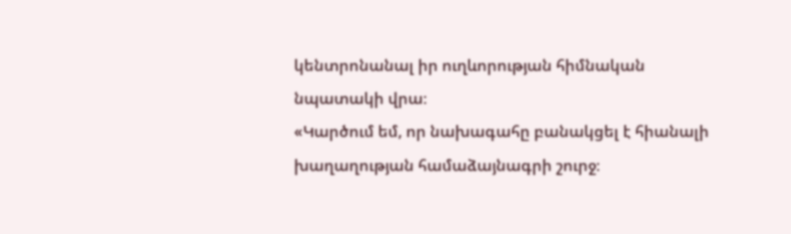կենտրոնանալ իր ուղևորության հիմնական նպատակի վրա։
«Կարծում եմ, որ նախագահը բանակցել է հիանալի խաղաղության համաձայնագրի շուրջ։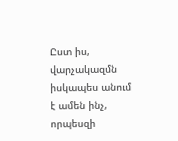Ըստ իս, վարչակազմն իսկապես անում է ամեն ինչ, որպեսզի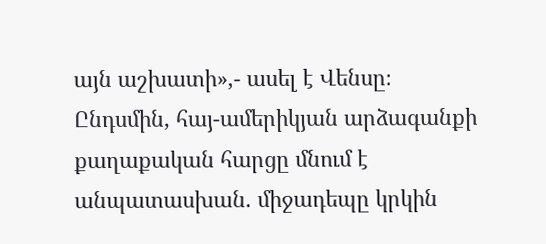այն աշխատի»,- ասել է Վենսը։
Ընդսմին, հայ-ամերիկյան արձագանքի քաղաքական հարցը մնում է անպատասխան. միջադեպը կրկին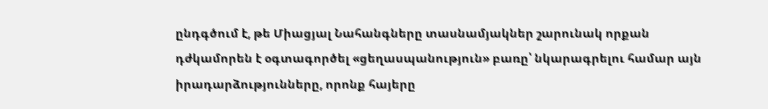ընդգծում է, թե Միացյալ Նահանգները տասնամյակներ շարունակ որքան դժկամորեն է օգտագործել «ցեղասպանություն» բառը՝ նկարագրելու համար այն իրադարձությունները, որոնք հայերը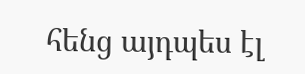հենց այդպես էլ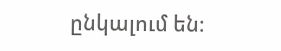ընկալում են։